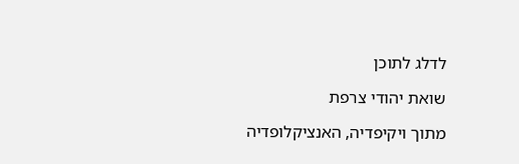לדלג לתוכן

שואת יהודי צרפת

מתוך ויקיפדיה, האנציקלופדיה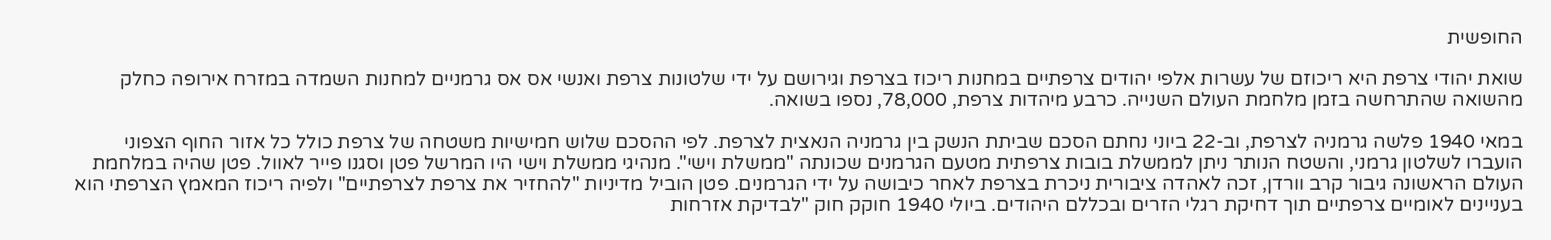החופשית

שואת יהודי צרפת היא ריכוזם של עשרות אלפי יהודים צרפתיים במחנות ריכוז בצרפת וגירושם על ידי שלטונות צרפת ואנשי אס אס גרמניים למחנות השמדה במזרח אירופה כחלק מהשואה שהתרחשה בזמן מלחמת העולם השנייה. כרבע מיהדות צרפת, 78,000, נספו בשואה.

במאי 1940 פלשה גרמניה לצרפת, וב-22 ביוני נחתם הסכם שביתת הנשק בין גרמניה הנאצית לצרפת. לפי ההסכם שלוש חמישיות משטחה של צרפת כולל כל אזור החוף הצפוני הועברו לשלטון גרמני, והשטח הנותר ניתן לממשלת בובות צרפתית מטעם הגרמנים שכונתה "ממשלת וישי". מנהיגי ממשלת וישי היו המרשל פטן וסגנו פייר לאוול. פטן שהיה במלחמת העולם הראשונה גיבור קרב וורדן, זכה לאהדה ציבורית ניכרת בצרפת לאחר כיבושה על ידי הגרמנים. פטן הוביל מדיניות "להחזיר את צרפת לצרפתיים" ולפיה ריכוז המאמץ הצרפתי הוא בעניינים לאומיים צרפתיים תוך דחיקת רגלי הזרים ובכללם היהודים. ביולי 1940 חוקק חוק "לבדיקת אזרחות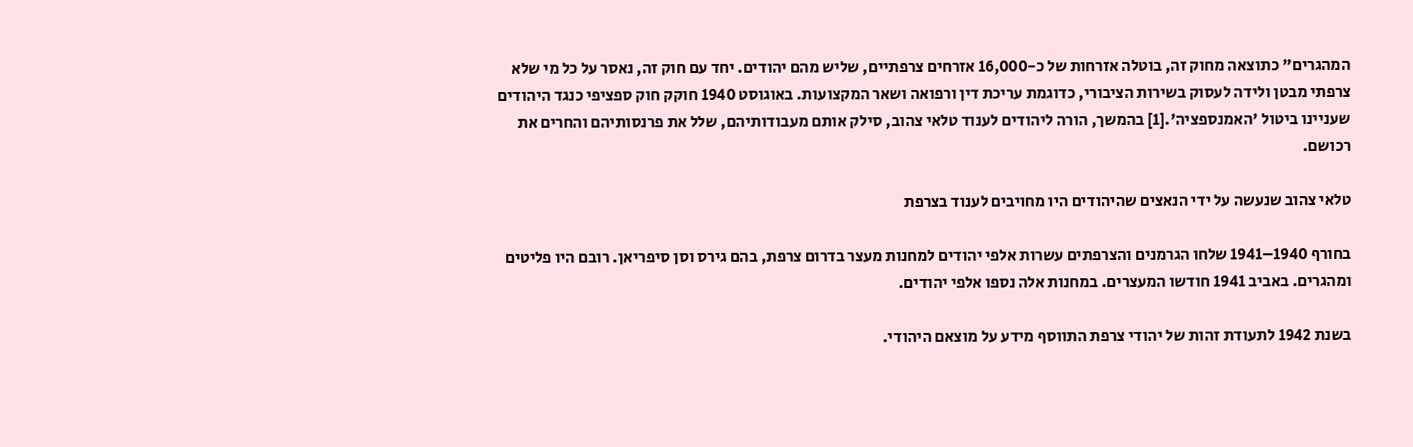המהגרים" כתוצאה מחוק זה, בוטלה אזרחות של כ-16,000 אזרחים צרפתיים, שליש מהם יהודים. יחד עם חוק זה, נאסר על כל מי שלא צרפתי מבטן ולידה לעסוק בשירות הציבורי, כדוגמת עריכת דין ורפואה ושאר המקצועות. באוגוסט 1940 חוקק חוק ספציפי כנגד היהודים שעניינו ביטול 'האמנספציה'.[1] בהמשך, הורה ליהודים לענוד טלאי צהוב, סילק אותם מעבודותיהם, שלל את פרנסותיהם והחרים את רכושם.

טלאי צהוב שנעשה על ידי הנאצים שהיהודים היו מחויבים לענוד בצרפת

בחורף 1940–1941 שלחו הגרמנים והצרפתים עשרות אלפי יהודים למחנות מעצר בדרום צרפת, בהם גירס וסן סיפריאן. רובם היו פליטים ומהגרים. באביב 1941 חודשו המעצרים. במחנות אלה נספו אלפי יהודים.

בשנת 1942 לתעודת זהות של יהודי צרפת התווסף מידע על מוצאם היהודי.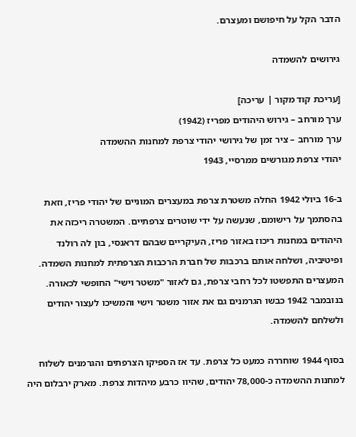הדבר הקל על חיפושם ומעצרם.

גירושים להשמדה

[עריכת קוד מקור | עריכה]
ערך מורחב – גירוש היהודים מפריז (1942)
ערך מורחב – ציר זמן של גירושי יהודי צרפת למחנות ההשמדה
יהודי צרפת מגורשים ממרסיי, 1943

ב-16 ביולי 1942 החלה משטרת צרפת במעצרים המוניים של יהודי פריז, וזאת בהסתמך על רישומם, שנעשה על ידי שוטרים צרפתיים. המשטרה ריכזה את היהודים במחנות ריכוז באזור פריז, העיקריים שבהם דראנסי, בון לה רולנד ופיטיביה, ושלחה אותם ברכבות של חברת הרכבות הצרפתית למחנות השמדה. המעצרים התפשטו לכל רחבי צרפת, גם לאזור "משטר וישי" החופשי לכאורה. בנובמבר 1942 כבשו הגרמנים גם את אזור משטר וישי והמשיכו לעצור יהודים ולשלחם להשמדה.

בסוף 1944 שוחררה כמעט כל צרפת. עד אז הספיקו הצרפתים והגרמנים לשלוח למחנות ההשמדה כ-78,000 יהודים, שהיוו כרבע מיהדות צרפת. מארק ירבלום היה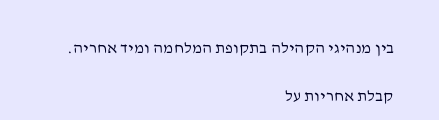בין מנהיגי הקהילה בתקופת המלחמה ומיד אחריה.

קבלת אחריות על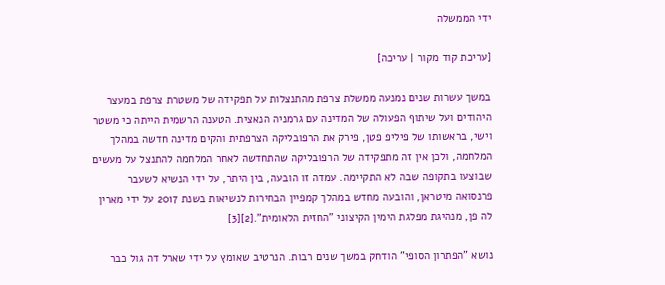ידי הממשלה

[עריכת קוד מקור | עריכה]

במשך עשרות שנים נמנעה ממשלת צרפת מהתנצלות על תפקידה של משטרת צרפת במעצר היהודים ועל שיתוף הפעולה של המדינה עם גרמניה הנאצית. הטענה הרשמית הייתה כי משטר וישי, בראשותו של פיליפ פטן, פירק את הרפובליקה הצרפתית והקים מדינה חדשה במהלך המלחמה, ולכן אין זה מתפקידה של הרפובליקה שהתחדשה לאחר המלחמה להתנצל על מעשים שבוצעו בתקופה שבה לא התקיימה. עמדה זו הובעה, בין היתר, על ידי הנשיא לשעבר פרנסואה מיטראן, והובעה מחדש במהלך קמפיין הבחירות לנשיאות בשנת 2017 על ידי מארין לה פן, מנהיגת מפלגת הימין הקיצוני "החזית הלאומית".[2][3]

נושא "הפתרון הסופי" הודחק במשך שנים רבות. הנרטיב שאומץ על ידי שארל דה גול כבר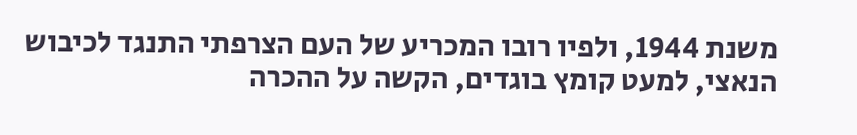משנת 1944, ולפיו רובו המכריע של העם הצרפתי התנגד לכיבוש הנאצי, למעט קומץ בוגדים, הקשה על ההכרה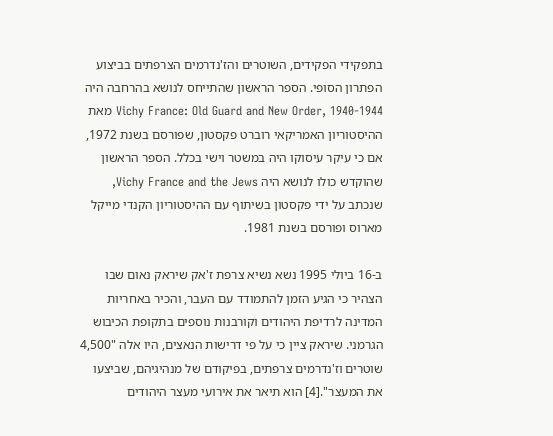בתפקידי הפקידים, השוטרים והז'נדרמים הצרפתים בביצוע הפתרון הסופי. הספר הראשון שהתייחס לנושא בהרחבה היה Vichy France: Old Guard and New Order, 1940-1944 מאת ההיסטוריון האמריקאי רוברט פקסטון, שפורסם בשנת 1972, אם כי עיקר עיסוקו היה במשטר וישי בכלל. הספר הראשון שהוקדש כולו לנושא היה Vichy France and the Jews, שנכתב על ידי פקסטון בשיתוף עם ההיסטוריון הקנדי מייקל מארוס ופורסם בשנת 1981.

ב-16 ביולי 1995 נשא נשיא צרפת ז'אק שיראק נאום שבו הצהיר כי הגיע הזמן להתמודד עם העבר, והכיר באחריות המדינה לרדיפת היהודים וקורבנות נוספים בתקופת הכיבוש הגרמני. שיראק ציין כי על פי דרישות הנאצים, היו אלה "4,500 שוטרים וז'נדרמים צרפתים, בפיקודם של מנהיגיהם, שביצעו את המעצר".[4] הוא תיאר את אירועי מעצר היהודים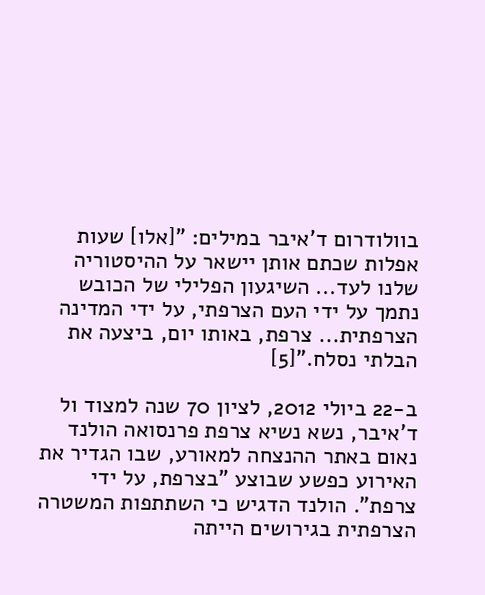בוולודרום ד'איבר במילים: "[אלו] שעות אפלות שכתם אותן יישאר על ההיסטוריה שלנו לעד... השיגעון הפלילי של הכובש נתמך על ידי העם הצרפתי, על ידי המדינה הצרפתית... צרפת, באותו יום, ביצעה את הבלתי נסלח."[5]

ב-22 ביולי 2012, לציון 70 שנה למצוד ול ד'איבר, נשא נשיא צרפת פרנסואה הולנד נאום באתר ההנצחה למאורע, שבו הגדיר את האירוע כפשע שבוצע "בצרפת, על ידי צרפת". הולנד הדגיש כי השתתפות המשטרה הצרפתית בגירושים הייתה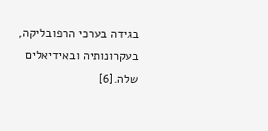בגידה בערכי הרפובליקה, בעקרונותיה ובאידיאלים שלה.[6]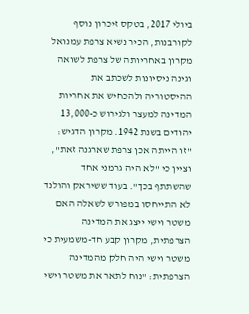ביולי 2017, בטקס זיכרון נוסף לקורבנות, הכיר נשיא צרפת עמנואל מקרון באחריותה של צרפת לשואה וגינה ניסיונות לשכתב את ההיסטוריה ולהכחיש את אחריות המדינה למעצר ולגירוש כ-13,000 יהודים בשנת 1942. מקרון הדגיש: "זו הייתה אכן צרפת שארגנה זאת", וציין כי "לא היה גרמני אחד שהשתתף בכך". בעוד ששיראק והולנד לא התייחסו במפורש לשאלה האם משטר וישי ייצג את המדינה הצרפתית, מקרון קבע חד-משמעית כי משטר וישי היה חלק מהמדינה הצרפתית: "נוח לתאר את משטר וישי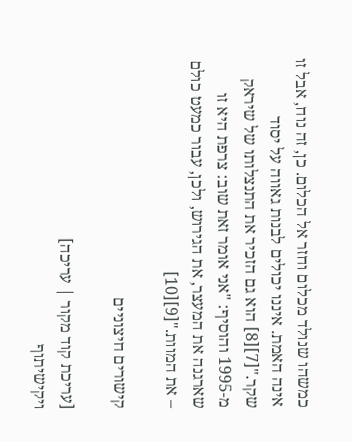כמשהו שנולד מכלום וחזר אל הכלום. כן, זה נוח, אבל זו אינה האמת. איננו יכולים לבנות גאווה על יסוד שקר."[7][8] הוא גם הזכיר את התנצלותו של שיראק מ-1995 והוסיף: "אני אומר זאת שוב: צרפת היא זו שארגנה את המעצר, את הגירוש, ולכן, עבור כמעט כולם – את המוות."[9][10]

קישורים חיצוניים

[עריכת קוד מקור | עריכה]
ויקישיתוף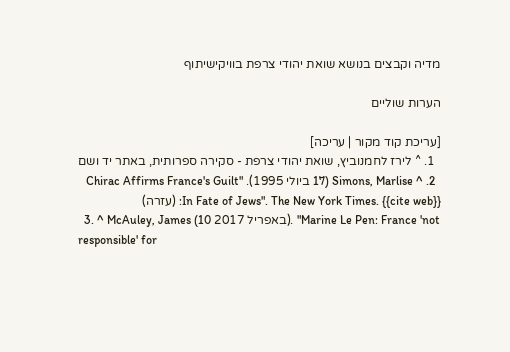מדיה וקבצים בנושא שואת יהודי צרפת בוויקישיתוף

הערות שוליים

[עריכת קוד מקור | עריכה]
  1. ^ לירז לחמנוביץ, שואת יהודי צרפת - סקירה ספרותית, באתר יד ושם
  2. ^ Simons, Marlise (17 ביולי 1995). "Chirac Affirms France's Guilt In Fate of Jews". The New York Times. {{cite web}}: (עזרה)
  3. ^ McAuley, James (10 באפריל 2017). "Marine Le Pen: France 'not responsible' for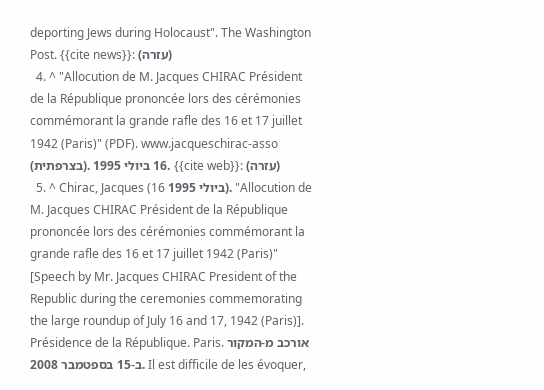deporting Jews during Holocaust". The Washington Post. {{cite news}}: (עזרה)
  4. ^ "Allocution de M. Jacques CHIRAC Président de la République prononcée lors des cérémonies commémorant la grande rafle des 16 et 17 juillet 1942 (Paris)" (PDF). www.jacqueschirac-asso (בצרפתית). 16 ביולי 1995. {{cite web}}: (עזרה)
  5. ^ Chirac, Jacques (16 ביולי 1995). "Allocution de M. Jacques CHIRAC Président de la République prononcée lors des cérémonies commémorant la grande rafle des 16 et 17 juillet 1942 (Paris)" [Speech by Mr. Jacques CHIRAC President of the Republic during the ceremonies commemorating the large roundup of July 16 and 17, 1942 (Paris)]. Présidence de la République. Paris. אורכב מ-המקור ב-15 בספטמבר 2008. Il est difficile de les évoquer,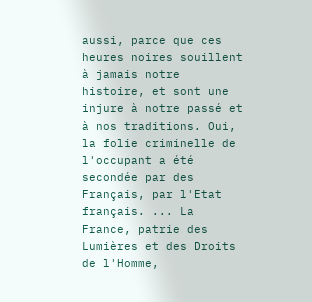aussi, parce que ces heures noires souillent à jamais notre histoire, et sont une injure à notre passé et à nos traditions. Oui, la folie criminelle de l'occupant a été secondée par des Français, par l'Etat français. ... La France, patrie des Lumières et des Droits de l'Homme,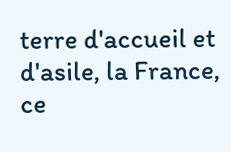terre d'accueil et d'asile, la France, ce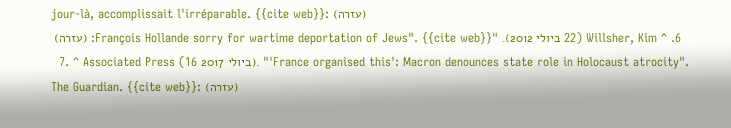jour-là, accomplissait l'irréparable. {{cite web}}: (עזרה)
  6. ^ Willsher, Kim (22 ביולי 2012). "François Hollande sorry for wartime deportation of Jews". {{cite web}}: (עזרה)
  7. ^ Associated Press (16 ביולי 2017). "'France organised this': Macron denounces state role in Holocaust atrocity". The Guardian. {{cite web}}: (עזרה)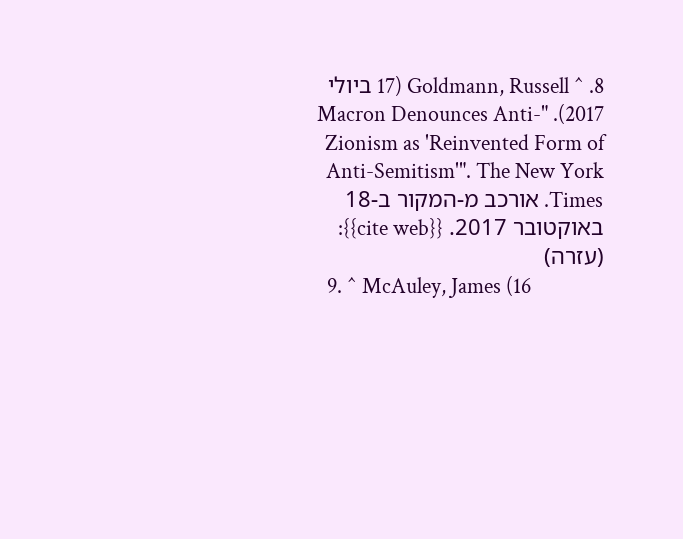8. ^ Goldmann, Russell (17 ביולי 2017). "Macron Denounces Anti-Zionism as 'Reinvented Form of Anti-Semitism'". The New York Times. אורכב מ-המקור ב-18 באוקטובר 2017. {{cite web}}: (עזרה)
  9. ^ McAuley, James (16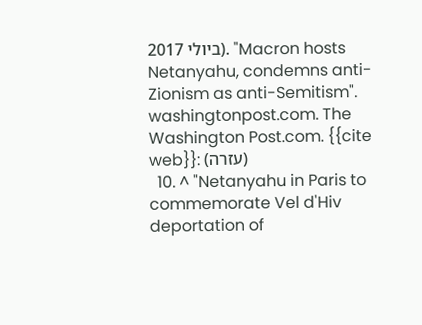ביולי 2017). "Macron hosts Netanyahu, condemns anti-Zionism as anti-Semitism". washingtonpost.com. The Washington Post.com. {{cite web}}: (עזרה)
  10. ^ "Netanyahu in Paris to commemorate Vel d'Hiv deportation of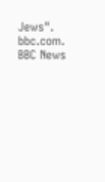Jews". bbc.com. BBC News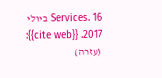Services. 16 ביולי 2017. {{cite web}}: (עזרה)